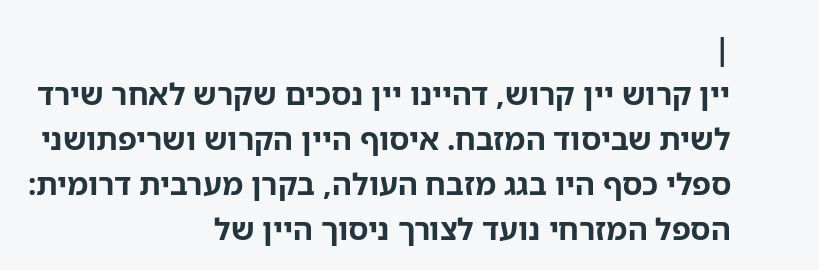|
יין קרוש יין קרוש, דהיינו יין נסכים שקרש לאחר שירד לשית שביסוד המזבח. איסוף היין הקרוש ושריפתושני ספלי כסף היו בגג מזבח העולה, בקרן מערבית דרומית: הספל המזרחי נועד לצורך ניסוך היין של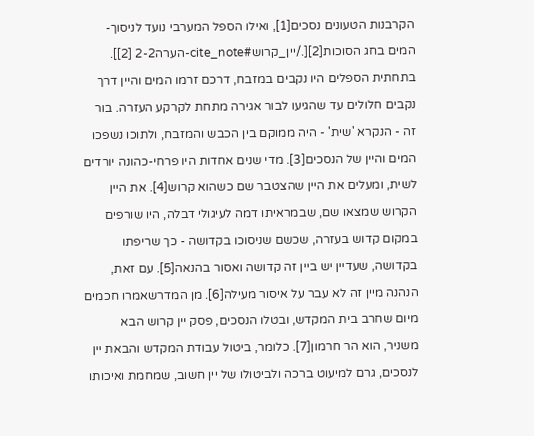הקרבנות הטעונים נסכים[1], ואילו הספל המערבי נועד לניסוך-המים בחג הסוכות[2][./יין_קרוש#cite_note-הערה2-2 [2]]. בתחתית הספלים היו נקבים במזבח, דרכם זרמו המים והיין דרך נקבים חלולים עד שהגיעו לבור אגירה מתחת לקרקע העזרה. בור זה - הנקרא 'שית' - היה ממוקם בין הכבש והמזבח, ולתוכו נשפכו המים והיין של הנסכים[3]. מדי שנים אחדות היו פרחי-כהונה יורדים לשית, ומעלים את היין שהצטבר שם כשהוא קרוש[4]. את היין הקרוש שמצאו שם, שבמראיתו דמה לעיגולי דבלה, היו שורפים במקום קדוש בעזרה, שכשם שניסוכו בקדושה - כך שריפתו בקדושה, שעדיין יש ביין זה קדושה ואסור בהנאה[5]. עם זאת, הנהנה מיין זה לא עבר על איסור מעילה[6]. מן המדרשאמרו חכמים מיום שחרב בית המקדש, ובטלו הנסכים, פסק יין קרוש הבא משניר, הוא הר חרמון[7]. כלומר, ביטול עבודת המקדש והבאת יין לנסכים, גרם למיעוט ברכה ולביטולו של יין חשוב, שמחמת ואיכותו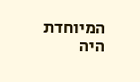המיוחדת היה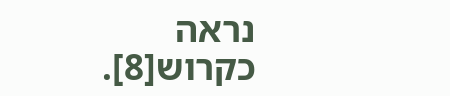נראה כקרוש[8].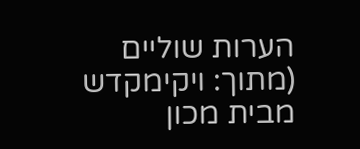הערות שוליים
(מתוך: ויקימקדש מבית מכון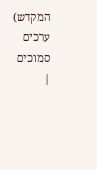המקדש) ערכים סמוכים
|